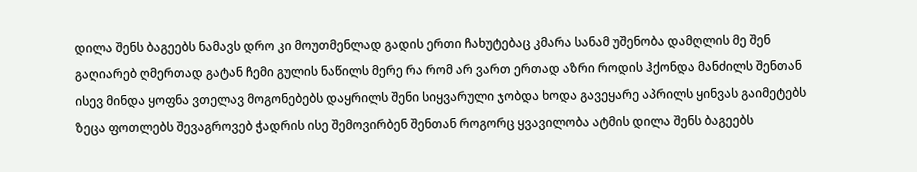დილა შენს ბაგეებს ნამავს დრო კი მოუთმენლად გადის ერთი ჩახუტებაც კმარა სანამ უშენობა დამღლის მე შენ გაღიარებ ღმერთად გატან ჩემი გულის ნაწილს მერე რა რომ არ ვართ ერთად აზრი როდის ჰქონდა მანძილს შენთან ისევ მინდა ყოფნა ვთელავ მოგონებებს დაყრილს შენი სიყვარული ჯობდა ხოდა გავეყარე აპრილს ყინვას გაიმეტებს ზეცა ფოთლებს შევაგროვებ ჭადრის ისე შემოვირბენ შენთან როგორც ყვავილობა ატმის დილა შენს ბაგეებს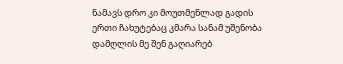ნამავს დრო კი მოუთმენლად გადის ერთი ჩახუტებაც კმარა სანამ უშენობა დამღლის მე შენ გაღიარებ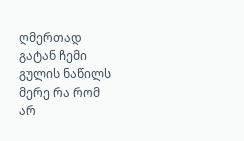ღმერთად გატან ჩემი გულის ნაწილს მერე რა რომ არ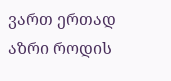ვართ ერთად აზრი როდის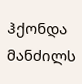ჰქონდა მანძილს